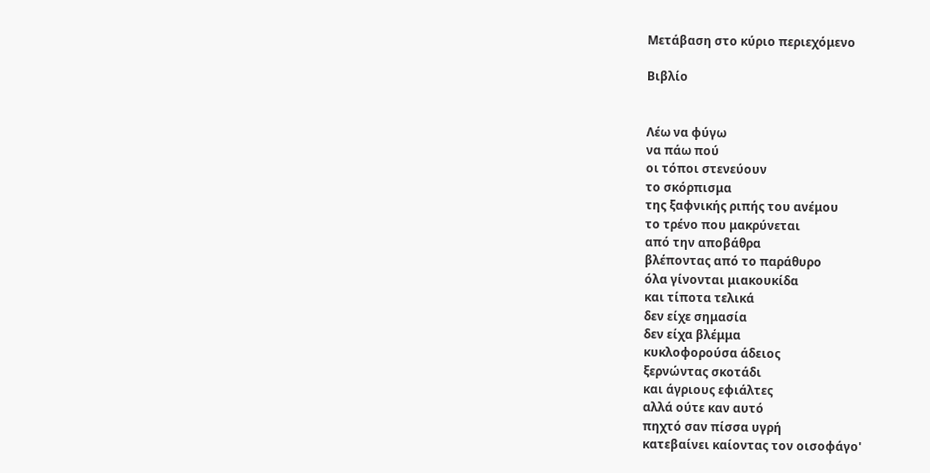Μετάβαση στο κύριο περιεχόμενο

Βιβλίο


Λέω να φύγω
να πάω πού
οι τόποι στενεύουν
το σκόρπισμα
της ξαφνικής ριπής του ανέμου
το τρένο που μακρύνεται
από την αποβάθρα
βλέποντας από το παράθυρο
όλα γίνονται μιακουκίδα
και τίποτα τελικά
δεν είχε σημασία
δεν είχα βλέμμα
κυκλοφορούσα άδειος
ξερνώντας σκοτάδι
και άγριους εφιάλτες
αλλά ούτε καν αυτό
πηχτό σαν πίσσα υγρή
κατεβαίνει καίοντας τον οισοφάγο'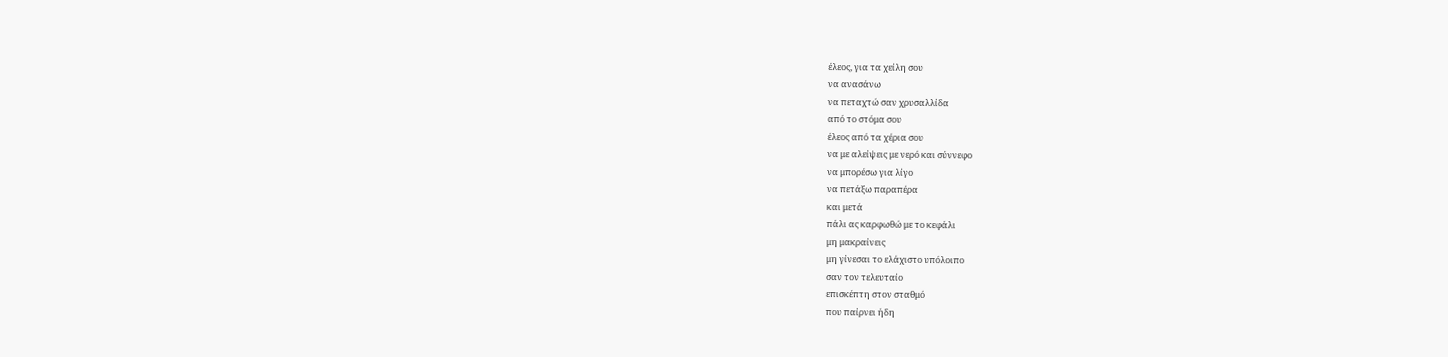έλεος, για τα χείλη σου
να ανασάνω
να πεταχτώ σαν χρυσαλλίδα
από το στόμα σου
έλεος από τα χέρια σου
να με αλείψεις με νερό και σύννεφο
να μπορέσω για λίγο
να πετάξω παραπέρα
και μετά
πάλι ας καρφωθώ με το κεφάλι
μη μακραίνεις
μη γίνεσαι το ελάχιστο υπόλοιπο
σαν τον τελευταίο
επισκέπτη στον σταθμό
που παίρνει ήδη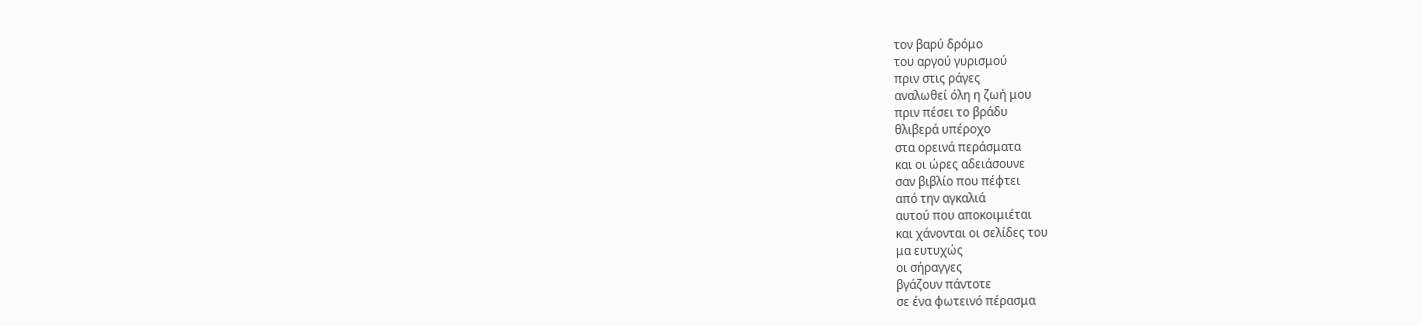τον βαρύ δρόμο
του αργού γυρισμού
πριν στις ράγες
αναλωθεί όλη η ζωή μου
πριν πέσει το βράδυ
θλιβερά υπέροχο
στα ορεινά περάσματα
και οι ώρες αδειάσουνε
σαν βιβλίο που πέφτει
από την αγκαλιά
αυτού που αποκοιμιέται
και χάνονται οι σελίδες του
μα ευτυχώς
οι σήραγγες
βγάζουν πάντοτε
σε ένα φωτεινό πέρασμα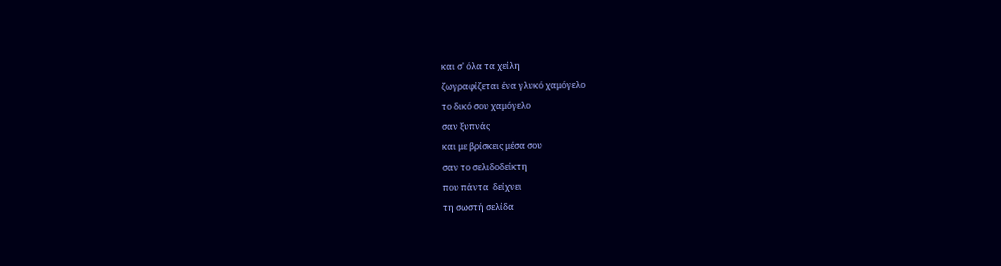και σ' όλα τα χείλη
ζωγραφίζεται ένα γλυκό χαμόγελο
το δικό σου χαμόγελο
σαν ξυπνάς
και με βρίσκεις μέσα σου
σαν το σελιδοδείκτη
που πάντα  δείχνει
τη σωστή σελίδα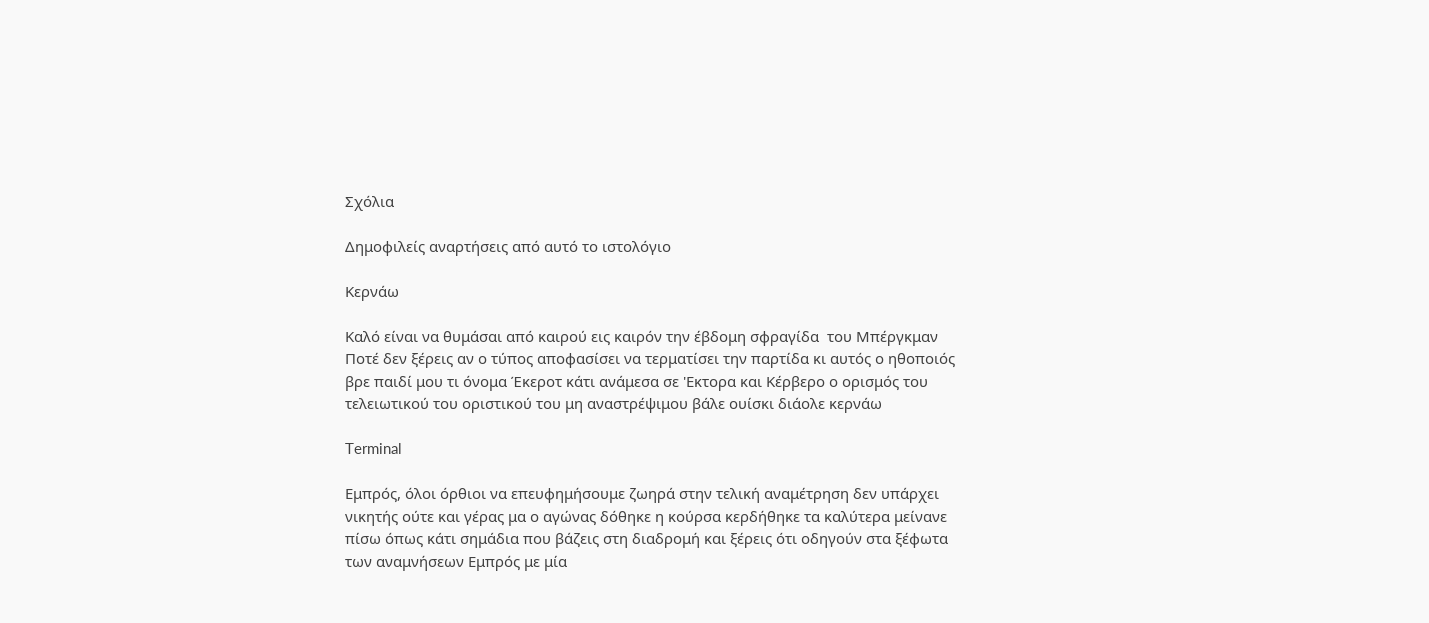Σχόλια

Δημοφιλείς αναρτήσεις από αυτό το ιστολόγιο

Κερνάω

Καλό είναι να θυμάσαι από καιρού εις καιρόν την έβδομη σφραγίδα  του Μπέργκμαν Ποτέ δεν ξέρεις αν ο τύπος αποφασίσει να τερματίσει την παρτίδα κι αυτός ο ηθοποιός βρε παιδί μου τι όνομα Έκεροτ κάτι ανάμεσα σε 'Εκτορα και Κέρβερο ο ορισμός του τελειωτικού του οριστικού του μη αναστρέψιμου βάλε ουίσκι διάολε κερνάω

Terminal

Εμπρός, όλοι όρθιοι να επευφημήσουμε ζωηρά στην τελική αναμέτρηση δεν υπάρχει νικητής ούτε και γέρας μα ο αγώνας δόθηκε η κούρσα κερδήθηκε τα καλύτερα μείνανε πίσω όπως κάτι σημάδια που βάζεις στη διαδρομή και ξέρεις ότι οδηγούν στα ξέφωτα των αναμνήσεων Εμπρός με μία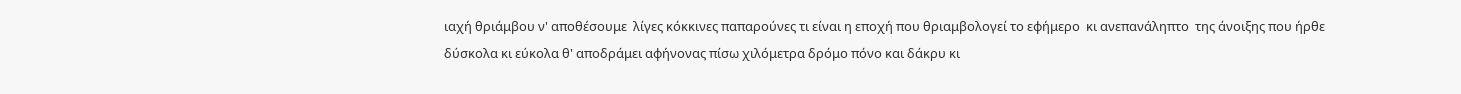ιαχή θριάμβου ν' αποθέσουμε  λίγες κόκκινες παπαρούνες τι είναι η εποχή που θριαμβολογεί το εφήμερο  κι ανεπανάληπτο  της άνοιξης που ήρθε δύσκολα κι εύκολα θ' αποδράμει αφήνονας πίσω χιλόμετρα δρόμο πόνο και δάκρυ κι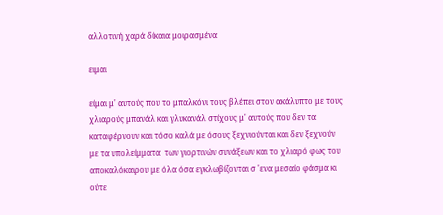αλλοτινή χαρά δίκαια μοιρασμένα

ειμαι

είμαι μ' αυτούς που το μπαλκόνι τους βλέπει στον ακάλυπτο με τους χλιαρούς μπανάλ και γλυκανάλ στίχους μ' αυτούς που δεν τα καταφέρνουν και τόσο καλά με όσους ξεχνιούνται και δεν ξεχνούν με τα υπολείμματα  των γιορτινών συνάξεων και το χλιαρό φως του αποκαλόκαιρου με όλα όσα εγκλωβίζονται σ 'ενα μεσαίο φάσμα κι ούτε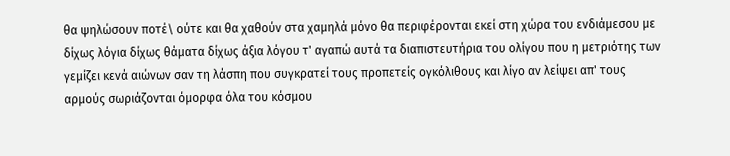θα ψηλώσουν ποτέ\ ούτε και θα χαθούν στα χαμηλά μόνο θα περιφέρονται εκεί στη χώρα του ενδιάμεσου με δίχως λόγια δίχως θάματα δίχως άξια λόγου τ' αγαπώ αυτά τα διαπιστευτήρια του ολίγου που η μετριότης των γεμίζει κενά αιώνων σαν τη λάσπη που συγκρατεί τους προπετείς ογκόλιθους και λίγο αν λείψει απ' τους αρμούς σωριάζονται όμορφα όλα του κόσμου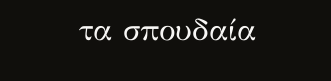τα σπουδαία